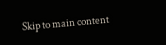Skip to main content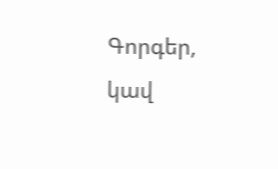Գորգեր, կավ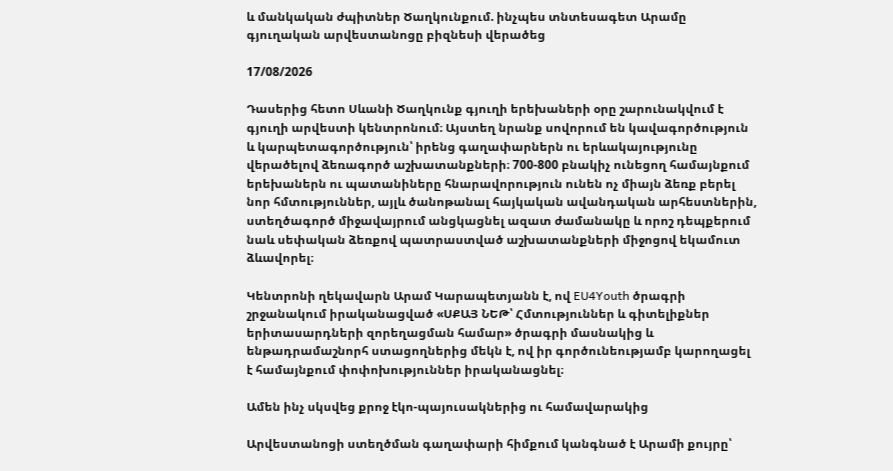և մանկական ժպիտներ Ծաղկունքում. ինչպես տնտեսագետ Արամը գյուղական արվեստանոցը բիզնեսի վերածեց

17/08/2026

Դասերից հետո Սևանի Ծաղկունք գյուղի երեխաների օրը շարունակվում է գյուղի արվեստի կենտրոնում։ Այստեղ նրանք սովորում են կավագործություն և կարպետագործություն՝ իրենց գաղափարներն ու երևակայությունը վերածելով ձեռագործ աշխատանքների։ 700-800 բնակիչ ունեցող համայնքում երեխաներն ու պատանիները հնարավորություն ունեն ոչ միայն ձեռք բերել նոր հմտություններ, այլև ծանոթանալ հայկական ավանդական արհեստներին, ստեղծագործ միջավայրում անցկացնել ազատ ժամանակը և որոշ դեպքերում նաև սեփական ձեռքով պատրաստված աշխատանքների միջոցով եկամուտ ձևավորել։

Կենտրոնի ղեկավարն Արամ Կարապետյանն է, ով EU4Youth ծրագրի շրջանակում իրականացված «ՍՔԱՅ ՆԵԹ՝ Հմտություններ և գիտելիքներ երիտասարդների զորեղացման համար» ծրագրի մասնակից և ենթադրամաշնորհ ստացողներից մեկն է, ով իր գործունեությամբ կարողացել է համայնքում փոփոխություններ իրականացնել։

Ամեն ինչ սկսվեց քրոջ էկո-պայուսակներից ու համավարակից

Արվեստանոցի ստեղծման գաղափարի հիմքում կանգնած է Արամի քույրը՝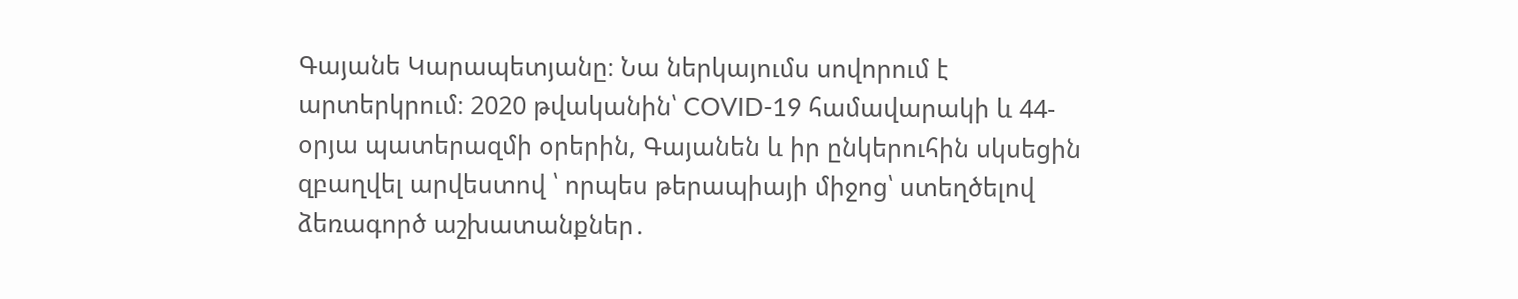Գայանե Կարապետյանը։ Նա ներկայումս սովորում է արտերկրում։ 2020 թվականին՝ COVID-19 համավարակի և 44-օրյա պատերազմի օրերին, Գայանեն և իր ընկերուհին սկսեցին զբաղվել արվեստով ՝ որպես թերապիայի միջոց՝ ստեղծելով ձեռագործ աշխատանքներ․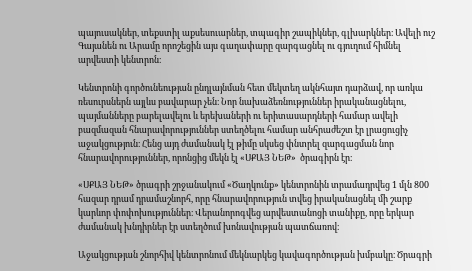պայուսակներ, տեքստիլ աքսեսուարներ, տպագիր շապիկներ, գլխարկներ։ Ավելի ուշ Գայանեն ու Արամը որոշեցին այս գաղափարը զարգացնել ու գյուղում հիմնել արվեստի կենտրոն։

Կենտրոնի գործունեության ընդլայնման հետ մեկտեղ ակնհայտ դարձավ, որ առկա ռեսուրսներն այլևս բավարար չեն։ Նոր նախաձեռնություններ իրականացնելու, պայմանները բարելավելու և երեխաների ու երիտասարդների համար ավելի բազմազան հնարավորություններ ստեղծելու համար անհրաժեշտ էր լրացուցիչ աջակցություն։ Հենց այդ ժամանակ էլ թիմը սկսեց փնտրել զարգացման նոր հնարավորություններ, որոնցից մեկն էլ «ՍՔԱՅ ՆԵԹ»  ծրագիրն էր։

«ՍՔԱՅ ՆԵԹ» ծրագրի շրջանակում «Ծաղկունք» կենտրոնին տրամադրվեց 1 մլն 800 հազար դրամ դրամաշնորհ, որը հնարավորություն տվեց իրականացնել մի շարք կարևոր փոփոխություններ։ Վերանորոգվեց արվեստանոցի տանիքը, որը երկար ժամանակ խնդիրներ էր ստեղծում խոնավության պատճառով։

Աջակցության շնորհիվ կենտրոնում մեկնարկեց կավագործության խմբակը։ Ծրագրի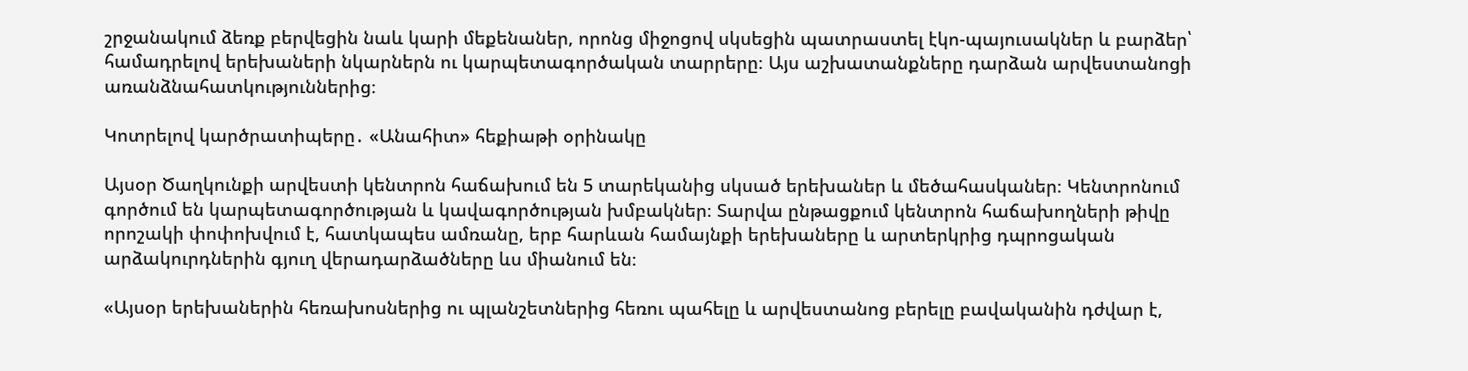շրջանակում ձեռք բերվեցին նաև կարի մեքենաներ, որոնց միջոցով սկսեցին պատրաստել էկո-պայուսակներ և բարձեր՝ համադրելով երեխաների նկարներն ու կարպետագործական տարրերը։ Այս աշխատանքները դարձան արվեստանոցի առանձնահատկություններից։

Կոտրելով կարծրատիպերը․ «Անահիտ» հեքիաթի օրինակը

Այսօր Ծաղկունքի արվեստի կենտրոն հաճախում են 5 տարեկանից սկսած երեխաներ և մեծահասկաներ։ Կենտրոնում գործում են կարպետագործության և կավագործության խմբակներ։ Տարվա ընթացքում կենտրոն հաճախողների թիվը որոշակի փոփոխվում է, հատկապես ամռանը, երբ հարևան համայնքի երեխաները և արտերկրից դպրոցական արձակուրդներին գյուղ վերադարձածները ևս միանում են։

«Այսօր երեխաներին հեռախոսներից ու պլանշետներից հեռու պահելը և արվեստանոց բերելը բավականին դժվար է,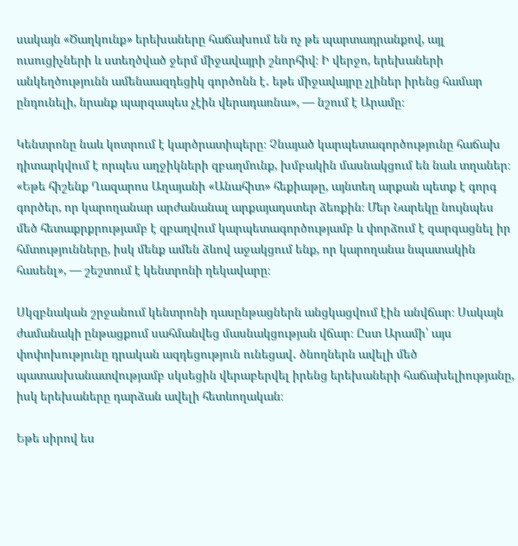սակայն «Ծաղկունք» երեխաները հաճախում են ոչ թե պարտադրանքով, այլ ուսուցիչների և ստեղծված ջերմ միջավայրի շնորհիվ։ Ի վերջո, երեխաների անկեղծությունն ամենաազդեցիկ գործոնն է․ եթե միջավայրը չլիներ իրենց համար ընդունելի, նրանք պարզապես չէին վերադառնա», — նշում է Արամը։

Կենտրոնը նաև կոտրում է կարծրատիպերը։ Չնայած կարպետագործությունը հաճախ դիտարկվում է որպես աղջիկների զբաղմունք, խմբակին մասնակցում են նաև տղաներ։ «Եթե հիշենք Ղազարոս Աղայանի «Անահիտ» հեքիաթը, այնտեղ արքան պետք է գորգ գործեր, որ կարողանար արժանանալ արքայադստեր ձեռքին։ Մեր Նարեկը նույնպես մեծ հետաքրքրությամբ է զբաղվում կարպետագործությամբ և փորձում է զարգացնել իր հմտությունները, իսկ մենք ամեն ձևով աջակցում ենք, որ կարողանա նպատակին հասենլ», — շեշտում է կենտրոնի ղեկավարը։

Սկզբնական շրջանում կենտրոնի դասընթացներն անցկացվում էին անվճար։ Սակայն ժամանակի ընթացքում սահմանվեց մասնակցության վճար։ Ըստ Արամի՝ այս փոփոխությունը դրական ազդեցություն ունեցավ․ ծնողներն ավելի մեծ պատասխանատվությամբ սկսեցին վերաբերվել իրենց երեխաների հաճախելիությանը, իսկ երեխաները դարձան ավելի հետևողական։

Եթե սիրով ես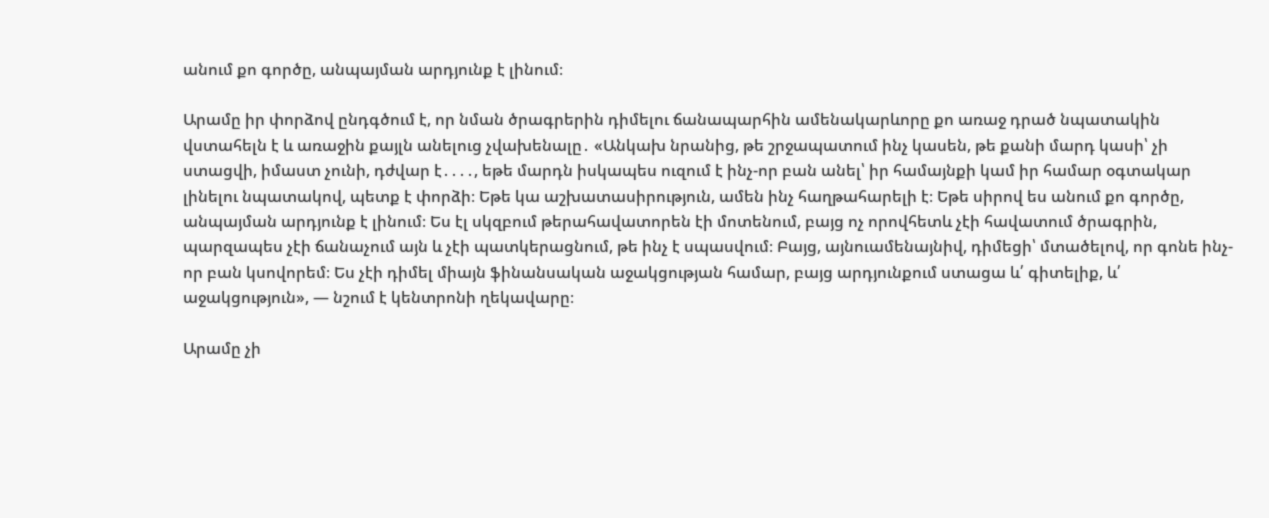անում քո գործը, անպայման արդյունք է լինում։

Արամը իր փորձով ընդգծում է, որ նման ծրագրերին դիմելու ճանապարհին ամենակարևորը քո առաջ դրած նպատակին վստահելն է և առաջին քայլն անելուց չվախենալը․ «Անկախ նրանից, թե շրջապատում ինչ կասեն, թե քանի մարդ կասի՝ չի ստացվի, իմաստ չունի, դժվար է․․․․, եթե մարդն իսկապես ուզում է ինչ-որ բան անել՝ իր համայնքի կամ իր համար օգտակար լինելու նպատակով, պետք է փորձի։ Եթե կա աշխատասիրություն, ամեն ինչ հաղթահարելի է։ Եթե սիրով ես անում քո գործը, անպայման արդյունք է լինում։ Ես էլ սկզբում թերահավատորեն էի մոտենում, բայց ոչ որովհետև չէի հավատում ծրագրին, պարզապես չէի ճանաչում այն և չէի պատկերացնում, թե ինչ է սպասվում։ Բայց, այնուամենայնիվ, դիմեցի՝ մտածելով, որ գոնե ինչ-որ բան կսովորեմ։ Ես չէի դիմել միայն ֆինանսական աջակցության համար, բայց արդյունքում ստացա և՛ գիտելիք, և՛ աջակցություն», — նշում է կենտրոնի ղեկավարը։

Արամը չի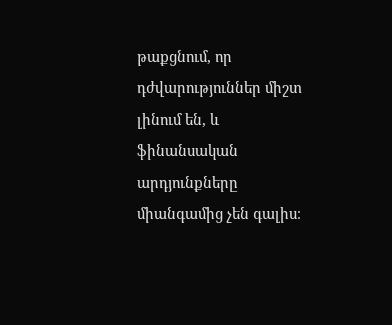թաքցնում, որ դժվարություններ միշտ լինում են, և ֆինանսական արդյունքները միանգամից չեն գալիս։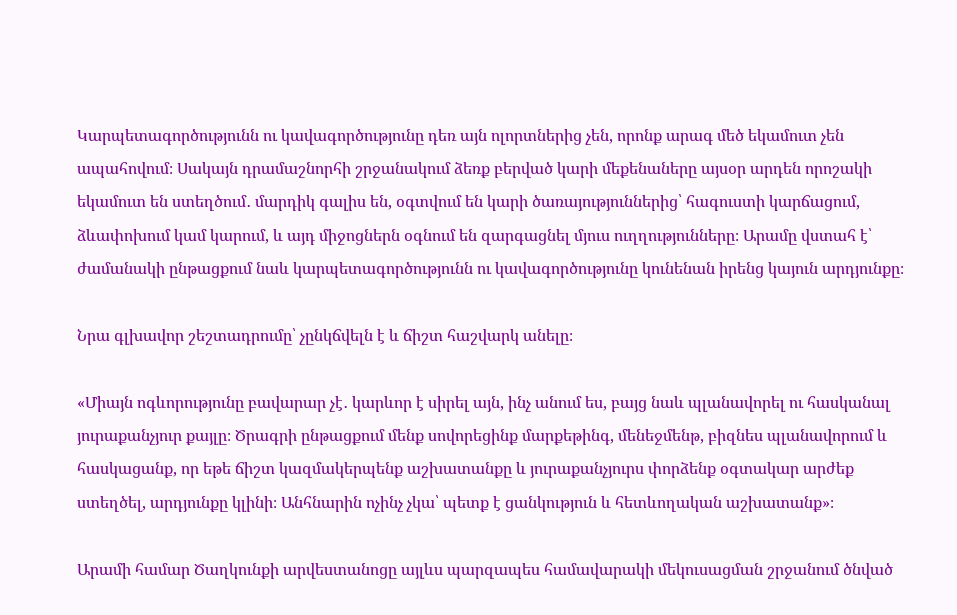Կարպետագործությունն ու կավագործությունը դեռ այն ոլորտներից չեն, որոնք արագ մեծ եկամուտ չեն ապահովում։ Սակայն դրամաշնորհի շրջանակում ձեռք բերված կարի մեքենաները այսօր արդեն որոշակի եկամուտ են ստեղծում․ մարդիկ գալիս են, օգտվում են կարի ծառայություններից՝ հագուստի կարճացում, ձևափոխում կամ կարում, և այդ միջոցներն օգնում են զարգացնել մյուս ուղղությունները։ Արամը վստահ է՝ ժամանակի ընթացքում նաև կարպետագործությունն ու կավագործությունը կունենան իրենց կայուն արդյունքը։

Նրա գլխավոր շեշտադրումը՝ չընկճվելն է և ճիշտ հաշվարկ անելը։

«Միայն ոգևորությունը բավարար չէ․ կարևոր է սիրել այն, ինչ անում ես, բայց նաև պլանավորել ու հասկանալ յուրաքանչյուր քայլը։ Ծրագրի ընթացքում մենք սովորեցինք մարքեթինգ, մենեջմենթ, բիզնես պլանավորում և հասկացանք, որ եթե ճիշտ կազմակերպենք աշխատանքը և յուրաքանչյուրս փորձենք օգտակար արժեք ստեղծել, արդյունքը կլինի։ Անհնարին ոչինչ չկա՝ պետք է ցանկություն և հետևողական աշխատանք»։

Արամի համար Ծաղկունքի արվեստանոցը այլևս պարզապես համավարակի մեկուսացման շրջանում ծնված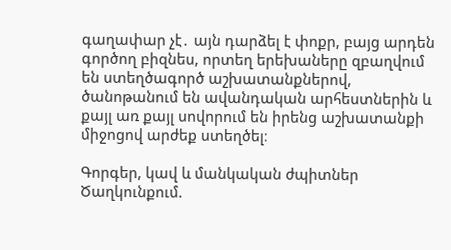գաղափար չէ․ այն դարձել է փոքր, բայց արդեն գործող բիզնես, որտեղ երեխաները զբաղվում են ստեղծագործ աշխատանքներով, ծանոթանում են ավանդական արհեստներին և քայլ առ քայլ սովորում են իրենց աշխատանքի միջոցով արժեք ստեղծել։

Գորգեր, կավ և մանկական ժպիտներ Ծաղկունքում.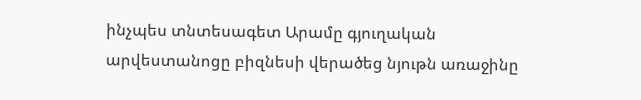ինչպես տնտեսագետ Արամը գյուղական արվեստանոցը բիզնեսի վերածեց նյութն առաջինը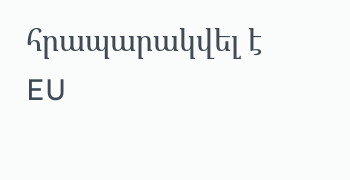հրապարակվել է EU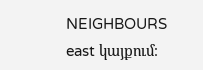NEIGHBOURS east կայքում։